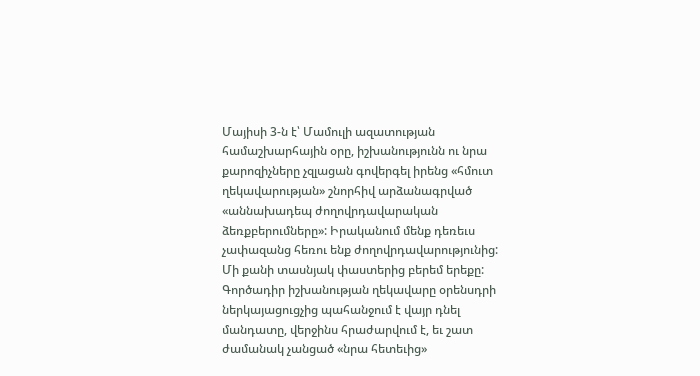Մայիսի 3-ն է՝ Մամուլի ազատության համաշխարհային օրը, իշխանությունն ու նրա քարոզիչները չզլացան գովերգել իրենց «հմուտ ղեկավարության» շնորհիվ արձանագրված «աննախադեպ ժողովրդավարական ձեռքբերումները»: Իրականում մենք դեռեւս չափազանց հեռու ենք ժողովրդավարությունից:
Մի քանի տասնյակ փաստերից բերեմ երեքը: Գործադիր իշխանության ղեկավարը օրենսդրի ներկայացուցչից պահանջում է վայր դնել մանդատը, վերջինս հրաժարվում է, եւ շատ ժամանակ չանցած «նրա հետեւից»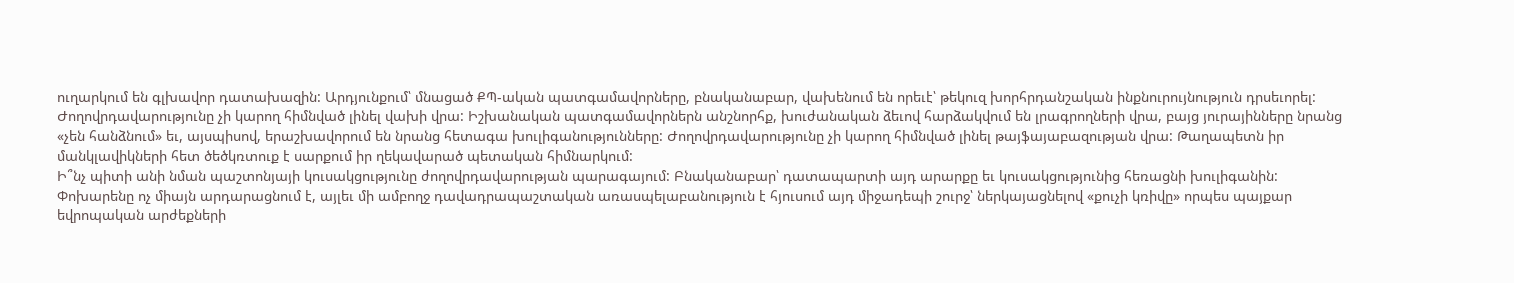ուղարկում են գլխավոր դատախազին: Արդյունքում՝ մնացած ՔՊ-ական պատգամավորները, բնականաբար, վախենում են որեւէ՝ թեկուզ խորհրդանշական ինքնուրույնություն դրսեւորել:
Ժողովրդավարությունը չի կարող հիմնված լինել վախի վրա: Իշխանական պատգամավորներն անշնորհք, խուժանական ձեւով հարձակվում են լրագրողների վրա, բայց յուրայինները նրանց «չեն հանձնում» եւ, այսպիսով, երաշխավորում են նրանց հետագա խուլիգանությունները: Ժողովրդավարությունը չի կարող հիմնված լինել թայֆայաբազության վրա: Թաղապետն իր մանկլավիկների հետ ծեծկռտուք է սարքում իր ղեկավարած պետական հիմնարկում:
Ի՞նչ պիտի անի նման պաշտոնյայի կուսակցությունը ժողովրդավարության պարագայում: Բնականաբար՝ դատապարտի այդ արարքը եւ կուսակցությունից հեռացնի խուլիգանին:
Փոխարենը ոչ միայն արդարացնում է, այլեւ մի ամբողջ դավադրապաշտական առասպելաբանություն է հյուսում այդ միջադեպի շուրջ՝ ներկայացնելով «քուչի կռիվը» որպես պայքար եվրոպական արժեքների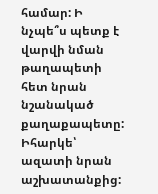համար: Ի
նչպե՞ս պետք է վարվի նման թաղապետի հետ նրան նշանակած քաղաքապետը: Իհարկե՝ ազատի նրան աշխատանքից: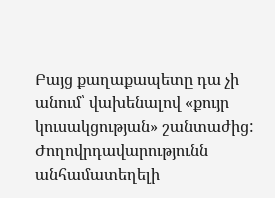Բայց քաղաքապետը դա չի անում՝ վախենալով «քույր կուսակցության» շանտաժից: Ժողովրդավարությունն անհամատեղելի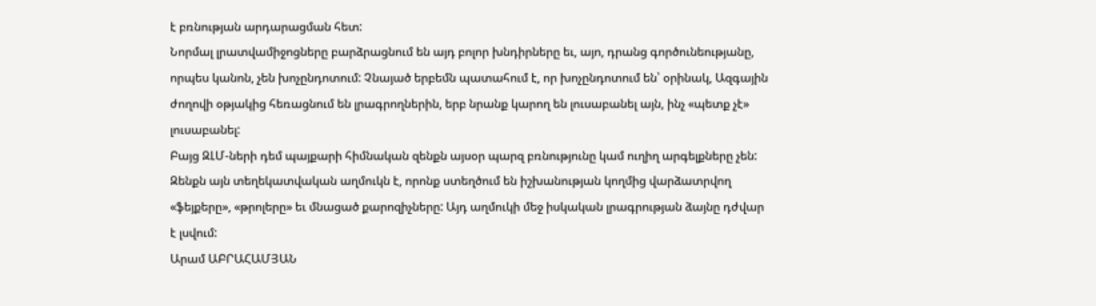է բռնության արդարացման հետ:
Նորմալ լրատվամիջոցները բարձրացնում են այդ բոլոր խնդիրները եւ, այո, դրանց գործունեությանը, որպես կանոն, չեն խոչընդոտում: Չնայած երբեմն պատահում է, որ խոչընդոտում են՝ օրինակ, Ազգային ժողովի օթյակից հեռացնում են լրագրողներին, երբ նրանք կարող են լուսաբանել այն, ինչ «պետք չէ» լուսաբանել:
Բայց ԶԼՄ-ների դեմ պայքարի հիմնական զենքն այսօր պարզ բռնությունը կամ ուղիղ արգելքները չեն: Զենքն այն տեղեկատվական աղմուկն է, որոնք ստեղծում են իշխանության կողմից վարձատրվող «ֆեյքերը», «թրոլերը» եւ մնացած քարոզիչները: Այդ աղմուկի մեջ իսկական լրագրության ձայնը դժվար է լսվում:
Արամ ԱԲՐԱՀԱՄՅԱՆ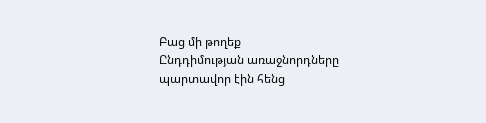Բաց մի թողեք
Ընդդիմության առաջնորդները պարտավոր էին հենց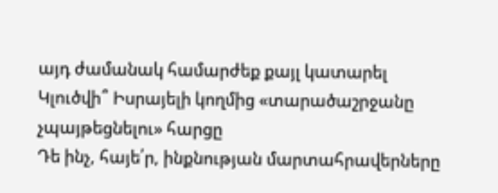այդ ժամանակ համարժեք քայլ կատարել
Կլուծվի՞ Իսրայելի կողմից «տարածաշրջանը չպայթեցնելու» հարցը
Դե ինչ, հայե՛ր, ինքնության մարտահրավերները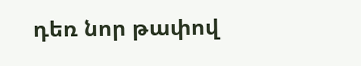դեռ նոր թափով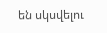են սկսվելու